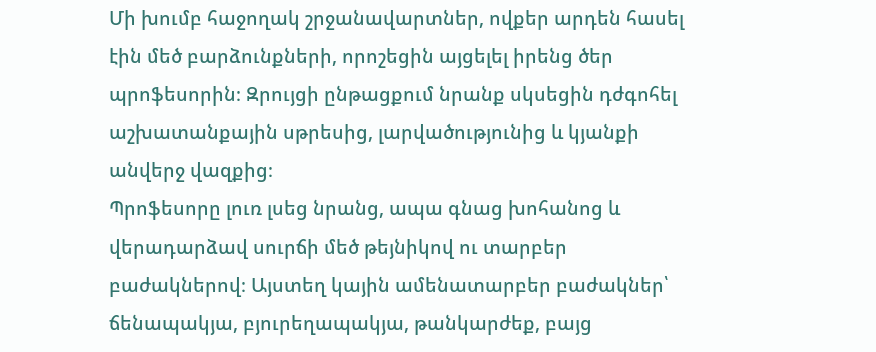Մի խումբ հաջողակ շրջանավարտներ, ովքեր արդեն հասել էին մեծ բարձունքների, որոշեցին այցելել իրենց ծեր պրոֆեսորին։ Զրույցի ընթացքում նրանք սկսեցին դժգոհել աշխատանքային սթրեսից, լարվածությունից և կյանքի անվերջ վազքից։
Պրոֆեսորը լուռ լսեց նրանց, ապա գնաց խոհանոց և վերադարձավ սուրճի մեծ թեյնիկով ու տարբեր բաժակներով։ Այստեղ կային ամենատարբեր բաժակներ՝ ճենապակյա, բյուրեղապակյա, թանկարժեք, բայց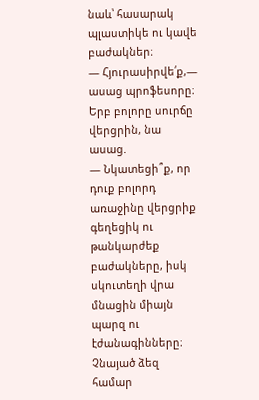նաև՝ հասարակ պլաստիկե ու կավե բաժակներ։
— Հյուրասիրվե՛ք,— ասաց պրոֆեսորը։
Երբ բոլորը սուրճը վերցրին, նա ասաց.
— Նկատեցի՞ք, որ դուք բոլորդ առաջինը վերցրիք գեղեցիկ ու թանկարժեք բաժակները, իսկ սկուտեղի վրա մնացին միայն պարզ ու էժանագինները։ Չնայած ձեզ համար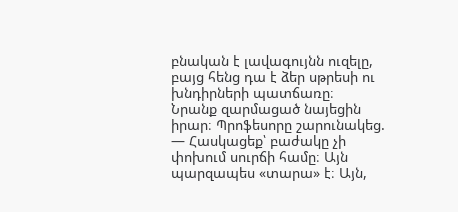բնական է լավագույնն ուզելը, բայց հենց դա է ձեր սթրեսի ու խնդիրների պատճառը։
Նրանք զարմացած նայեցին իրար։ Պրոֆեսորը շարունակեց.
— Հասկացեք՝ բաժակը չի փոխում սուրճի համը։ Այն պարզապես «տարա» է։ Այն,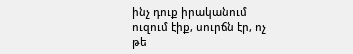ինչ դուք իրականում ուզում էիք, սուրճն էր, ոչ թե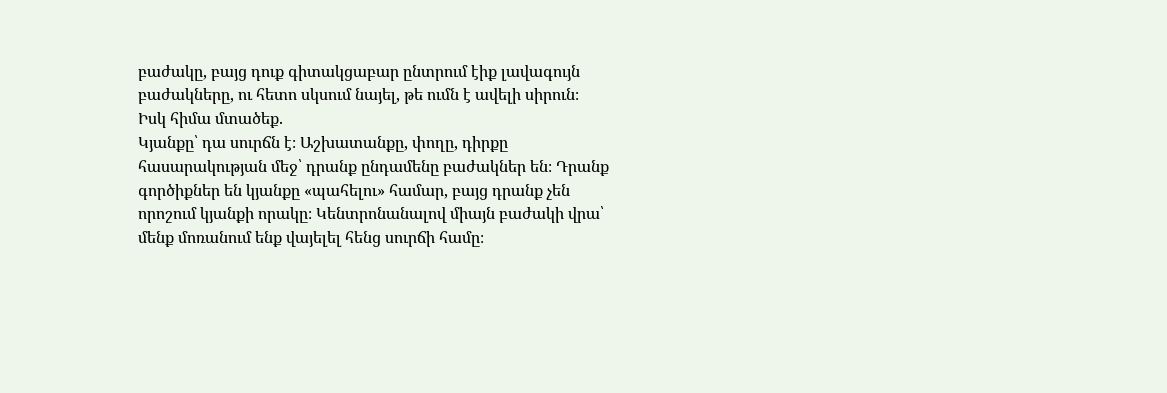բաժակը, բայց դուք գիտակցաբար ընտրում էիք լավագույն բաժակները, ու հետո սկսում նայել, թե ումն է ավելի սիրուն։
Իսկ հիմա մտածեք.
Կյանքը՝ դա սուրճն է։ Աշխատանքը, փողը, դիրքը հասարակության մեջ՝ դրանք ընդամենը բաժակներ են։ Դրանք գործիքներ են կյանքը «պահելու» համար, բայց դրանք չեն որոշում կյանքի որակը։ Կենտրոնանալով միայն բաժակի վրա՝ մենք մոռանում ենք վայելել հենց սուրճի համը։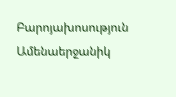Բարոյախոսություն
Ամենաերջանիկ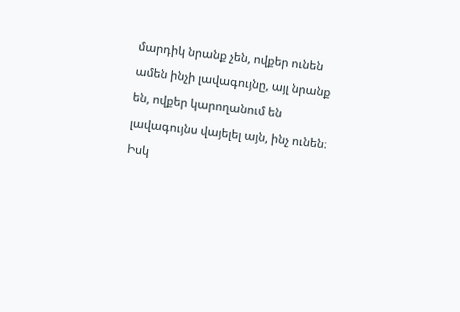մարդիկ նրանք չեն, ովքեր ունեն ամեն ինչի լավագույնը, այլ նրանք են, ովքեր կարողանում են լավագույնս վայելել այն, ինչ ունեն։
Իսկ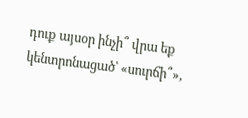դուք այսօր ինչի՞ վրա եք կենտրոնացած՝ «սուրճի՞»,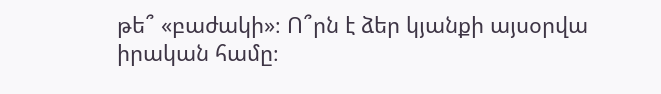թե՞ «բաժակի»։ Ո՞րն է ձեր կյանքի այսօրվա իրական համը։